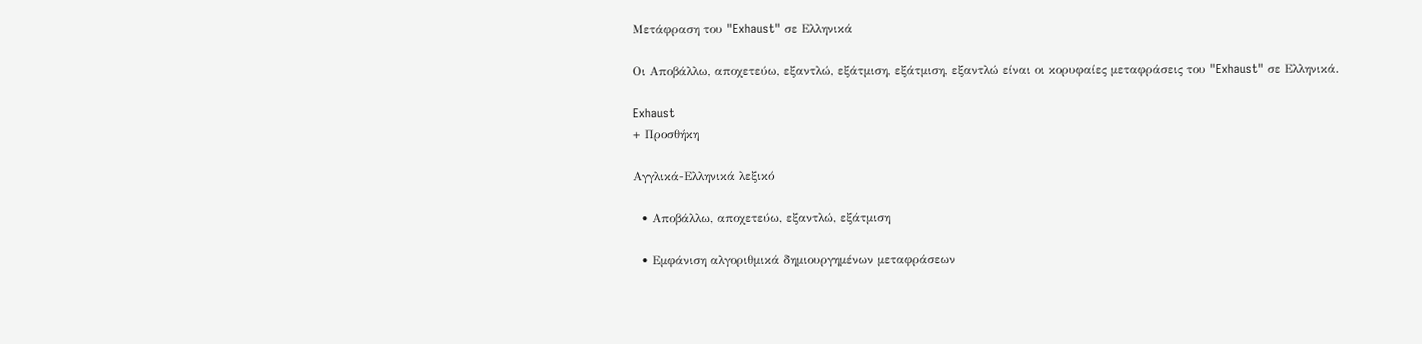Μετάφραση του "Exhaust" σε Ελληνικά

Οι Αποβάλλω, αποχετεύω, εξαντλώ, εξάτμιση, εξάτμιση, εξαντλώ είναι οι κορυφαίες μεταφράσεις του "Exhaust" σε Ελληνικά.

Exhaust
+ Προσθήκη

Αγγλικά-Ελληνικά λεξικό

  • Αποβάλλω, αποχετεύω, εξαντλώ, εξάτμιση

  • Εμφάνιση αλγοριθμικά δημιουργημένων μεταφράσεων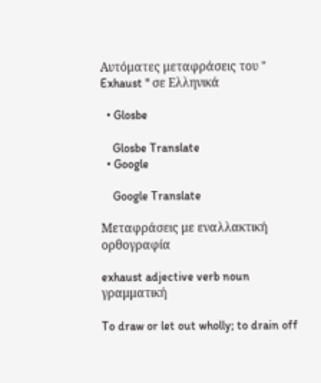Αυτόματες μεταφράσεις του " Exhaust " σε Ελληνικά

  • Glosbe

    Glosbe Translate
  • Google

    Google Translate

Μεταφράσεις με εναλλακτική ορθογραφία

exhaust adjective verb noun γραμματική

To draw or let out wholly; to drain off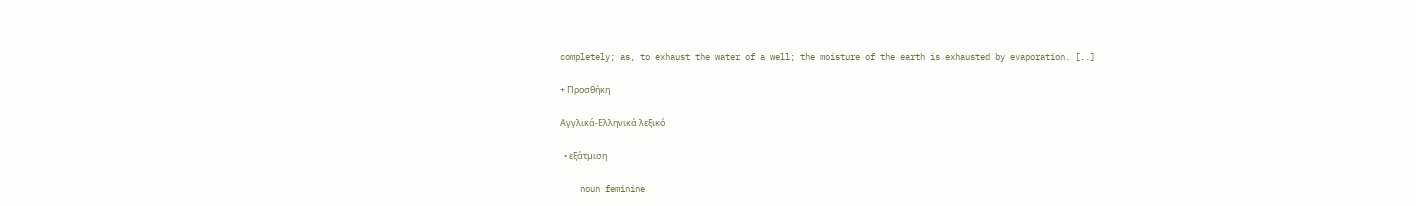completely; as, to exhaust the water of a well; the moisture of the earth is exhausted by evaporation. [..]

+ Προσθήκη

Αγγλικά-Ελληνικά λεξικό

  • εξάτμιση

    noun feminine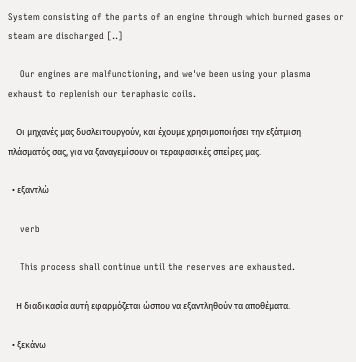System consisting of the parts of an engine through which burned gases or steam are discharged [..]

    Our engines are malfunctioning, and we've been using your plasma exhaust to replenish our teraphasic coils.

    Οι μηχανές μας δυσλειτουργούν, και έχουμε χρησιμοποιήσει την εξάτμιση πλάσματός σας, για να ξαναγεμίσουν οι τεραφασικές σπείρες μας.

  • εξαντλώ

    verb

    This process shall continue until the reserves are exhausted.

    Η διαδικασία αυτή εφαρμόζεται ώσπου να εξαντληθούν τα αποθέματα.

  • ξεκάνω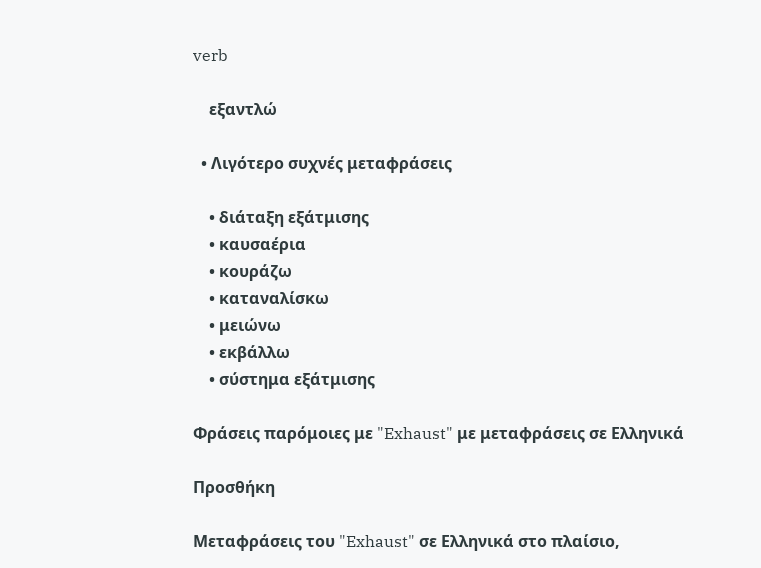verb

    εξαντλώ

  • Λιγότερο συχνές μεταφράσεις

    • διάταξη εξάτμισης
    • καυσαέρια
    • κουράζω
    • καταναλίσκω
    • μειώνω
    • εκβάλλω
    • σύστημα εξάτμισης

Φράσεις παρόμοιες με "Exhaust" με μεταφράσεις σε Ελληνικά

Προσθήκη

Μεταφράσεις του "Exhaust" σε Ελληνικά στο πλαίσιο,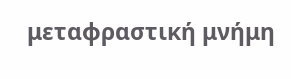μεταφραστική μνήμη